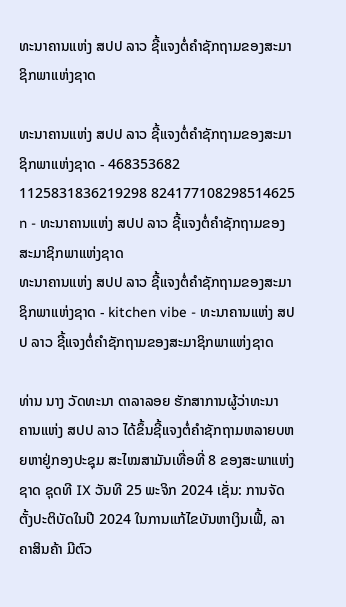ທະນາຄານແຫ່ງ ສປປ ລາວ ຊີ້ແຈງຕໍ່ຄໍາຊັກຖາມຂອງສະມາຊິກພາແຫ່ງຊາດ

ທະນາຄານແຫ່ງ ສປປ ລາວ ຊີ້ແຈງຕໍ່ຄໍາຊັກຖາມຂອງສະມາຊິກພາແຫ່ງຊາດ - 468353682 1125831836219298 824177108298514625 n - ທະນາຄານແຫ່ງ ສປປ ລາວ ຊີ້ແຈງຕໍ່ຄໍາຊັກຖາມຂອງສະມາຊິກພາແຫ່ງຊາດ
ທະນາຄານແຫ່ງ ສປປ ລາວ ຊີ້ແຈງຕໍ່ຄໍາຊັກຖາມຂອງສະມາຊິກພາແຫ່ງຊາດ - kitchen vibe - ທະນາຄານແຫ່ງ ສປປ ລາວ ຊີ້ແຈງຕໍ່ຄໍາຊັກຖາມຂອງສະມາຊິກພາແຫ່ງຊາດ

ທ່ານ ນາງ ວັດທະນາ ດາລາລອຍ ຮັກສາການຜູ້ວ່າທະນາ ຄານແຫ່ງ ສປປ ລາວ ໄດ້ຂຶ້ນຊີ້ແຈງຕໍ່ຄຳຊັກຖາມຫລາຍບຫຍຫາຢູ່ກອງປະຊຸມ ສະໄໝສາມັນເທື່ອທີ່ 8 ຂອງສະພາແຫ່ງຊາດ ຊຸດທີ IX ວັນທີ 25 ພະຈິກ 2024 ເຊັ່ນ: ການຈັດຕັ້ງປະຕິບັດໃນປີ 2024 ໃນການແກ້ໄຂບັນຫາເງິນເຟີ້, ລາຄາສິນຄ້າ ມີຕົວ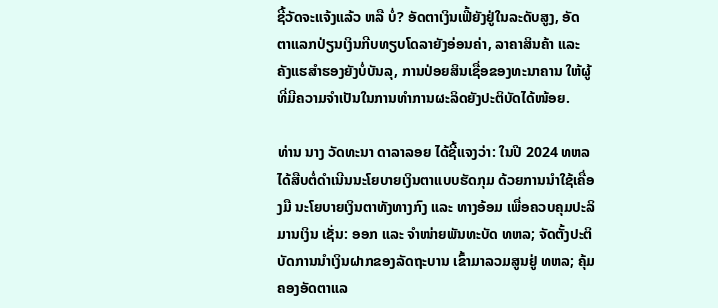ຊີ້ວັດຈະແຈ້ງແລ້ວ ຫລື ບໍ່? ອັດຕາເງິນເຟີ້ຍັງຢູ່ໃນລະດັບສູງ, ອັດ ຕາແລກປ່ຽນເງິນກີບທຽບໂດລາຍັງອ່ອນຄ່າ, ລາຄາສິນຄ້າ ແລະ ຄັງແຮສຳຮອງຍັງບໍ່ບັນລຸ, ການປ່ອຍສິນເຊື່ອຂອງທະນາຄານ ໃຫ້ຜູ້ທີ່ມີຄວາມຈຳເປັນໃນການທຳການຜະລິດຍັງປະຕິບັດໄດ້ໜ້ອຍ.

ທ່ານ ນາງ ວັດທະນາ ດາລາລອຍ ໄດ້ຊີ້ແຈງວ່າ: ໃນປີ 2024 ທຫລ ໄດ້ສືບຕໍ່ດຳເນີນນະໂຍບາຍເງິນຕາແບບຮັດກຸມ ດ້ວຍການນຳໃຊ້ເຄື່ອງມື ນະໂຍບາຍເງິນຕາທັງທາງກົງ ແລະ ທາງອ້ອມ ເພື່ອຄວບຄຸມປະລິມານເງິນ ເຊັ່ນ: ອອກ ແລະ ຈຳໜ່າຍພັນທະບັດ ທຫລ; ຈັດຕັ້ງປະຕິບັດການນຳເງິນຝາກຂອງລັດຖະບານ ເຂົ້າມາລວມສູນຢູ່ ທຫລ; ຄຸ້ມຄອງອັດຕາແລ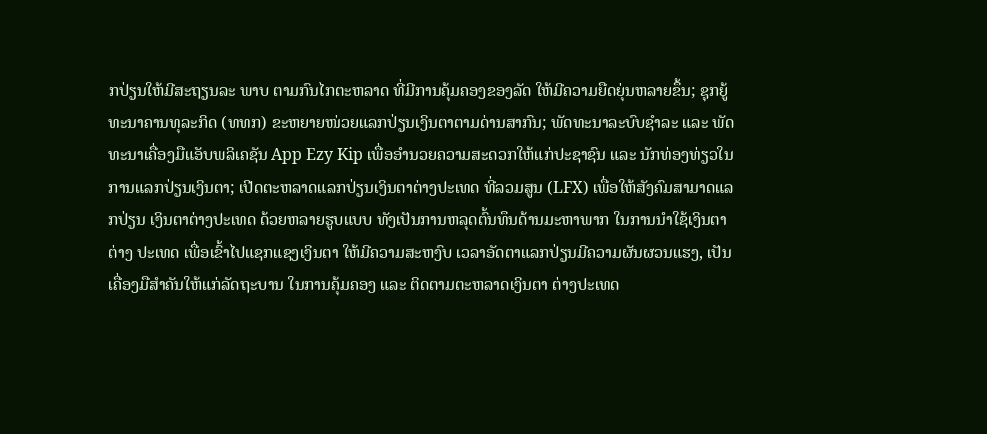ກປ່ຽນໃຫ້ມີສະຖຽນລະ ພາບ ຕາມກົນໄກຕະຫລາດ ທີ່ມີການຄຸ້ມຄອງຂອງລັດ ໃຫ້ມີຄວາມຍືດຍຸ່ນຫລາຍຂຶ້ນ; ຊຸກຍູ້ທະນາຄານທຸລະກິດ (ທທກ) ຂະຫຍາຍໜ່ວຍແລກປ່ຽນເງິນຕາຕາມດ່ານສາກົນ; ພັດທະນາລະບົບຊຳລະ ແລະ ພັດທະນາເຄື່ອງມືແອັບພລິເຄຊັນ App Ezy Kip ເພື່ອອໍານວຍຄວາມສະດວກໃຫ້ແກ່ປະຊາຊົນ ແລະ ນັກທ່ອງທ່ຽວໃນການແລກປ່ຽນເງິນຕາ; ເປີດຕະຫລາດແລກປ່ຽນເງິນຕາຕ່າງປະເທດ ທີ່ລວມສູນ (LFX) ເພື່ອໃຫ້ສັງຄົມສາມາດແລກປ່ຽນ ເງິນຕາຕ່າງປະເທດ ດ້ວຍຫລາຍຮູບແບບ ທັງເປັນການຫລຸດຕົ້ນທຶນດ້ານມະຫາພາກ ໃນການນໍາໃຊ້ເງິນຕາ ຕ່າງ ປະເທດ ເພື່ອເຂົ້າໄປແຊກແຊງເງິນຕາ ໃຫ້ມີຄວາມສະຫງົບ ເວລາອັດຕາແລກປ່ຽນມີຄວາມຜັນຜວນແຮງ, ເປັນເຄື່ອງມືສໍາຄັນໃຫ້ແກ່ລັດຖະບານ ໃນການຄຸ້ມຄອງ ແລະ ຕິດຕາມຕະຫລາດເງິນຕາ ຕ່າງປະເທດ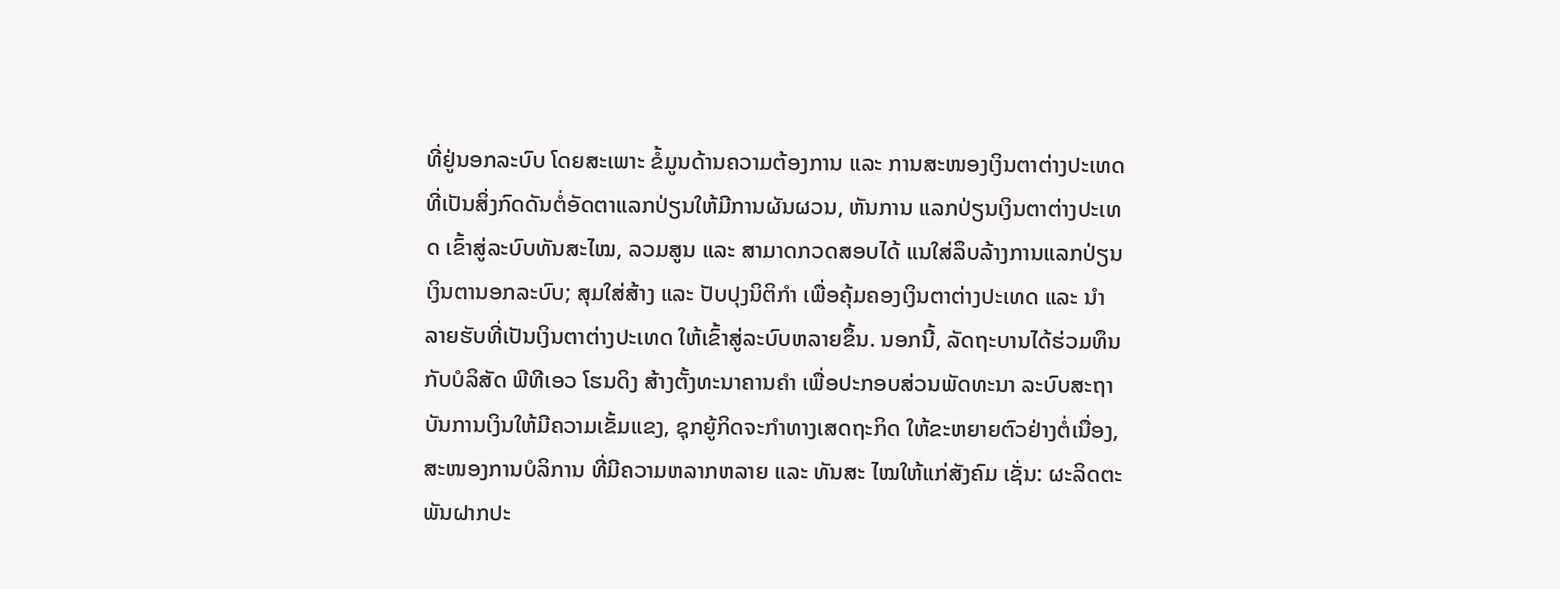ທີ່ຢູ່ນອກລະບົບ ໂດຍສະເພາະ ຂໍ້ມູນດ້ານຄວາມຕ້ອງການ ແລະ ການສະໜອງເງິນຕາຕ່າງປະເທດ ທີ່ເປັນສິ່ງກົດດັນຕໍ່ອັດຕາແລກປ່ຽນໃຫ້ມີການຜັນຜວນ, ຫັນການ ແລກປ່ຽນເງິນຕາຕ່າງປະເທດ ເຂົ້າສູ່ລະບົບທັນສະໄໝ, ລວມສູນ ແລະ ສາມາດກວດສອບໄດ້ ແນໃສ່ລຶບລ້າງການແລກປ່ຽນເງິນຕານອກລະບົບ; ສຸມໃສ່ສ້າງ ແລະ ປັບປຸງນິຕິກຳ ເພື່ອຄຸ້ມຄອງເງິນຕາຕ່າງປະເທດ ແລະ ນຳລາຍຮັບທີ່ເປັນເງິນຕາຕ່າງປະເທດ ໃຫ້ເຂົ້າສູ່ລະບົບຫລາຍຂຶ້ນ. ນອກນີ້, ລັດຖະບານໄດ້ຮ່ວມທຶນກັບບໍລິສັດ ພີທີເອວ ໂຮນດິງ ສ້າງຕັ້ງທະນາຄານຄຳ ເພື່ອປະກອບສ່ວນພັດທະນາ ລະບົບສະຖາບັນການເງິນໃຫ້ມີຄວາມເຂັ້ມແຂງ, ຊຸກຍູ້ກິດຈະກຳທາງເສດຖະກິດ ໃຫ້ຂະຫຍາຍຕົວຢ່າງຕໍ່ເນື່ອງ, ສະໜອງການບໍລິການ ທີ່ມີຄວາມຫລາກຫລາຍ ແລະ ທັນສະ ໄໝໃຫ້ແກ່ສັງຄົມ ເຊັ່ນ: ຜະລິດຕະພັນຝາກປະ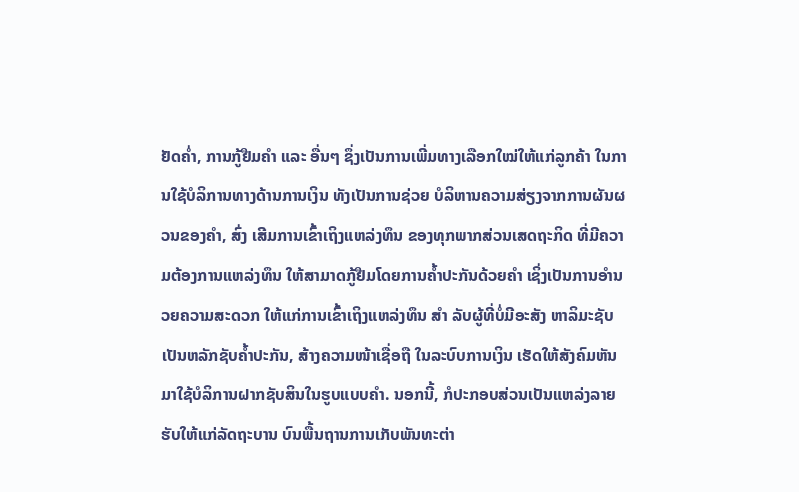ຢັດຄ່ຳ, ການກູ້ຢືມຄໍາ ແລະ ອື່ນໆ ຊຶ່ງເປັນການເພີ່ມທາງເລືອກໃໝ່ໃຫ້ແກ່ລູກຄ້າ ໃນການໃຊ້ບໍລິການທາງດ້ານການເງິນ ທັງເປັນການຊ່ວຍ ບໍລິຫານຄວາມສ່ຽງຈາກການຜັນຜວນຂອງຄຳ, ສົ່ງ ເສີມການເຂົ້າເຖິງແຫລ່ງທຶນ ຂອງທຸກພາກສ່ວນເສດຖະກິດ ທີ່ມີຄວາມຕ້ອງການແຫລ່ງທຶນ ໃຫ້ສາມາດກູ້ຢືມໂດຍການຄໍ້າປະກັນດ້ວຍຄໍາ ເຊິ່ງເປັນການອຳນວຍຄວາມສະດວກ ໃຫ້ແກ່ການເຂົ້າເຖິງແຫລ່ງທຶນ ສໍາ ລັບຜູ້ທີ່ບໍ່ມີອະສັງ ຫາລິມະຊັບ ເປັນຫລັກຊັບຄໍ້າປະກັນ, ສ້າງຄວາມໜ້າເຊື່ອຖື ໃນລະບົບການເງິນ ເຮັດໃຫ້ສັງຄົມຫັນມາໃຊ້ບໍລິການຝາກຊັບສິນໃນຮູບແບບຄຳ. ນອກນີ້, ກໍປະກອບສ່ວນເປັນແຫລ່ງລາຍຮັບໃຫ້ແກ່ລັດຖະບານ ບົນພື້ນຖານການເກັບພັນທະຕ່າ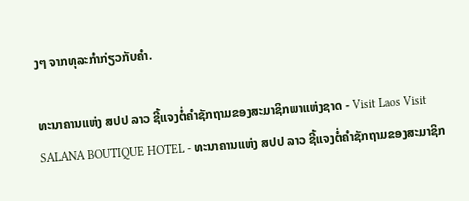ງໆ ຈາກທຸລະກຳກ່ຽວກັບຄຳ.

ທະນາຄານແຫ່ງ ສປປ ລາວ ຊີ້ແຈງຕໍ່ຄໍາຊັກຖາມຂອງສະມາຊິກພາແຫ່ງຊາດ - Visit Laos Visit SALANA BOUTIQUE HOTEL - ທະນາຄານແຫ່ງ ສປປ ລາວ ຊີ້ແຈງຕໍ່ຄໍາຊັກຖາມຂອງສະມາຊິກ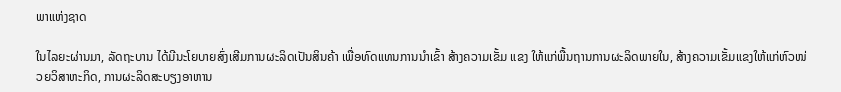ພາແຫ່ງຊາດ

ໃນໄລຍະຜ່ານມາ, ລັດຖະບານ ໄດ້ມີນະໂຍບາຍສົ່ງເສີມການຜະລິດເປັນສິນຄ້າ ເພື່ອທົດແທນການນຳເຂົ້າ ສ້າງຄວາມເຂັ້ມ ແຂງ ໃຫ້ແກ່ພື້ນຖານການຜະລິດພາຍໃນ, ສ້າງຄວາມເຂັ້ມແຂງໃຫ້ແກ່ຫົວໜ່ວຍວິສາຫະກິດ, ການຜະລິດສະບຽງອາຫານ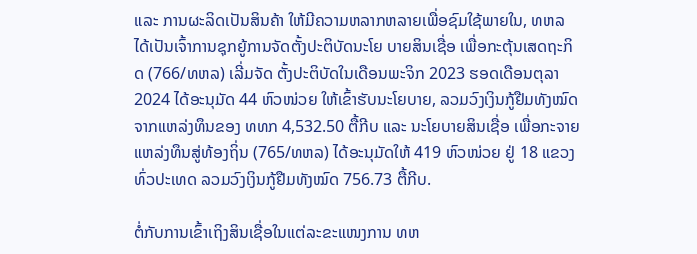ແລະ ການຜະລິດເປັນສິນຄ້າ ໃຫ້ມີຄວາມຫລາກຫລາຍເພື່ອຊົມໃຊ້ພາຍໃນ, ທຫລ ໄດ້ເປັນເຈົ້າການຊຸກຍູ້ການຈັດຕັ້ງປະຕິບັດນະໂຍ ບາຍສິນເຊື່ອ ເພື່ອກະຕຸ້ນເສດຖະກິດ (766/ທຫລ) ເລີ່ມຈັດ ຕັ້ງປະຕິບັດໃນເດືອນພະຈິກ 2023 ຮອດເດືອນຕຸລາ 2024 ໄດ້ອະນຸມັດ 44 ຫົວໜ່ວຍ ໃຫ້ເຂົ້າຮັບນະໂຍບາຍ, ລວມວົງເງິນກູ້ຢືມທັງໝົດ ຈາກແຫລ່ງທຶນຂອງ ທທກ 4,532.50 ຕື້ກີບ ແລະ ນະໂຍບາຍສິນເຊື່ອ ເພື່ອກະຈາຍແຫລ່ງທຶນສູ່ທ້ອງຖິ່ນ (765/ທຫລ) ໄດ້ອະນຸມັດໃຫ້ 419 ຫົວໜ່ວຍ ຢູ່ 18 ແຂວງທົ່ວປະເທດ ລວມວົງເງິນກູ້ຢືມທັງໝົດ 756.73 ຕື້ກີບ.

ຕໍ່ກັບການເຂົ້າເຖິງສິນເຊື່ອໃນແຕ່ລະຂະແໜງການ ທຫ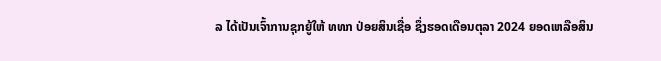ລ ໄດ້ເປັນເຈົ້າການຊຸກຍູ້ໃຫ້ ທທກ ປ່ອຍສິນເຊື່ອ ຊຶ່ງຮອດເດືອນຕຸລາ 2024 ຍອດເຫລືອສິນ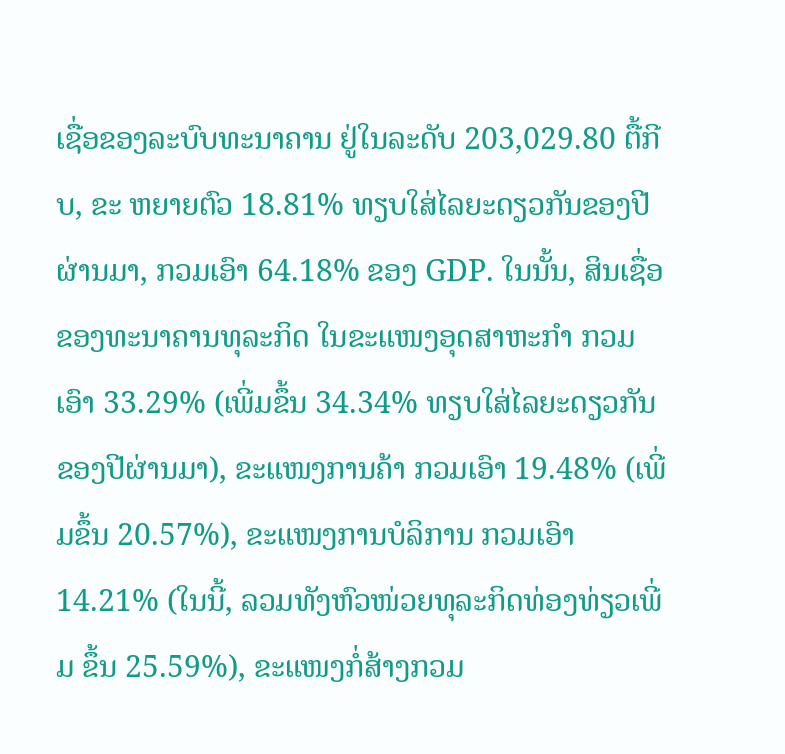ເຊື່ອຂອງລະບົບທະນາຄານ ຢູ່ໃນລະດັບ 203,029.80 ຕື້ກີບ, ຂະ ຫຍາຍຕົວ 18.81% ທຽບໃສ່ໄລຍະດຽວກັນຂອງປີຜ່ານມາ, ກວມເອົາ 64.18% ຂອງ GDP. ໃນນັ້ນ, ສິນເຊື່ອຂອງທະນາຄານທຸລະກິດ ໃນຂະແໜງອຸດສາຫະກຳ ກວມເອົາ 33.29% (ເພີ່ມຂຶ້ນ 34.34% ທຽບໃສ່ໄລຍະດຽວກັນຂອງປີຜ່ານມາ), ຂະແໜງການຄ້າ ກວມເອົາ 19.48% (ເພີ່ມຂຶ້ນ 20.57%), ຂະແໜງການບໍລິການ ກວມເອົາ 14.21% (ໃນນີ້, ລວມທັງຫົວໜ່ວຍທຸລະກິດທ່ອງທ່ຽວເພີ່ມ ຂຶ້ນ 25.59%), ຂະແໜງກໍ່ສ້າງກວມ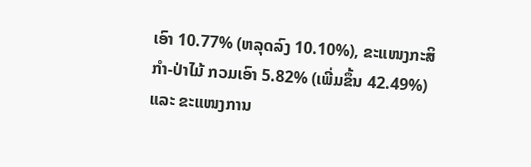ເອົາ 10.77% (ຫລຸດລົງ 10.10%), ຂະແໜງກະສິກຳ-ປ່າໄມ້ ກວມເອົາ 5.82% (ເພີ່ມຂຶ້ນ 42.49%) ແລະ ຂະແໜງການ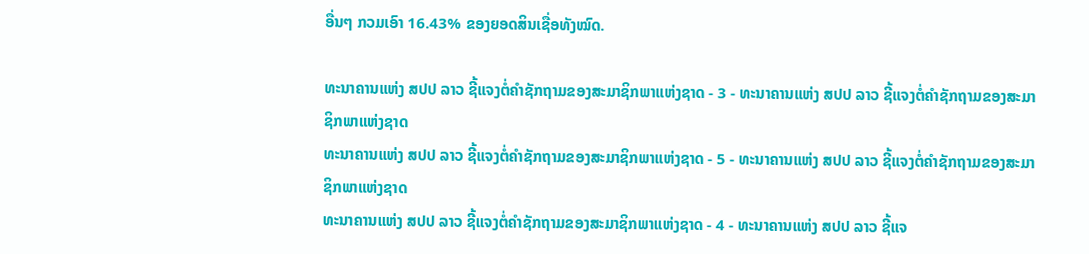ອື່ນໆ ກວມເອົາ 16.43% ຂອງຍອດສິນເຊື່ອທັງໝົດ.

ທະນາຄານແຫ່ງ ສປປ ລາວ ຊີ້ແຈງຕໍ່ຄໍາຊັກຖາມຂອງສະມາຊິກພາແຫ່ງຊາດ - 3 - ທະນາຄານແຫ່ງ ສປປ ລາວ ຊີ້ແຈງຕໍ່ຄໍາຊັກຖາມຂອງສະມາຊິກພາແຫ່ງຊາດ
ທະນາຄານແຫ່ງ ສປປ ລາວ ຊີ້ແຈງຕໍ່ຄໍາຊັກຖາມຂອງສະມາຊິກພາແຫ່ງຊາດ - 5 - ທະນາຄານແຫ່ງ ສປປ ລາວ ຊີ້ແຈງຕໍ່ຄໍາຊັກຖາມຂອງສະມາຊິກພາແຫ່ງຊາດ
ທະນາຄານແຫ່ງ ສປປ ລາວ ຊີ້ແຈງຕໍ່ຄໍາຊັກຖາມຂອງສະມາຊິກພາແຫ່ງຊາດ - 4 - ທະນາຄານແຫ່ງ ສປປ ລາວ ຊີ້ແຈ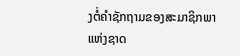ງຕໍ່ຄໍາຊັກຖາມຂອງສະມາຊິກພາແຫ່ງຊາດ